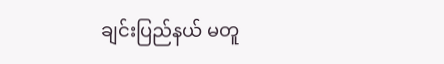ချင်းပြည်နယ် မတူ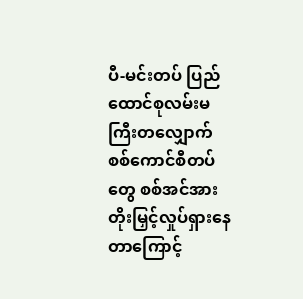ပီ-မင်းတပ် ပြည်ထောင်စုလမ်းမကြီးတလျှောက် စစ်ကောင်စီတပ်တွေ စစ်အင်အားတိုးမြှင့်လှုပ်ရှားနေတာကြောင့်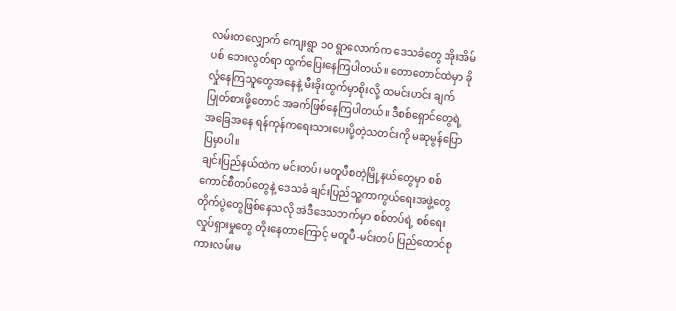လမ်းတလျှောက် ကျေးရွာ ၁၀ ရွာလောက်က ဒေသခံတွေ အိုးအိမ်ပစ် ဘေးလွတ်ရာ ထွက်ပြေးနေကြပါတယ်။ တောတောင်ထဲမှာ ခိုလှုံနေကြသူတွေအနေနဲ့ မီးခိုးထွက်မှာစိုးလို့ ထမင်းဟင်း ချက်ပြုတ်စားဖို့တောင် အခက်ဖြစ်နေကြပါတယ်။ ဒီစစ်ရှောင်တွေရဲ့ အခြေအနေ ရန်ကုန်ကရေးသားပေးပို့တဲ့သတင်းကို မဆုမွန်ပြောပြမှာပါ။
ချင်းပြည်နယ်ထဲက မင်းတပ်၊ မတူပီစတဲ့မြို့နယ်တွေမှာ စစ်ကောင်စီတပ်တွေနဲ့ ဒေသခံ ချင်းပြည်သူ့ကာကွယ်ရေးအဖွဲ့တွေ တိုက်ပွဲတွေဖြစ်နေသလို အဲဒီဒေသဘက်မှာ စစ်တပ်ရဲ့ စစ်ရေးလှုပ်ရှားမှုတွေ တိုးနေတာကြောင့် မတူပီ-မင်းတပ် ပြည်ထောင်စုကားလမ်းမ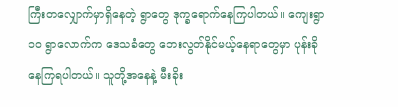ကြီးတလျှောက်မှာရှိနေတဲ့ ရွာတွေ ဒုက္ခရောက်နေကြပါတယ်။ ကျေးရွာ ၁၀ ရွာလောက်က ဒေသခံတွေ ဘေးလွတ်နိုင်မယ့်နေရာတွေမှာ ပုန်းခိုနေကြရပါတယ်။ သူတို့အနေနဲ့ မီးခိုး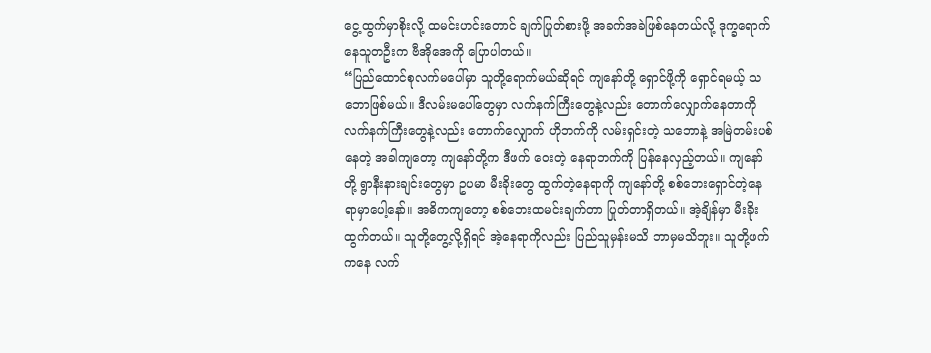ငွေ့ထွက်မှာစိုးလို့ ထမင်းဟင်းတောင် ချက်ပြုတ်စားဖို့ အခက်အခဲဖြစ်နေတယ်လို့ ဒုက္ခရောက်နေသူတဦးက ဗီအိုအေကို ပြောပါတယ်။
“ပြည်ထောင်စုလက်မပေါ်မှာ သူတို့ရောက်မယ်ဆိုရင် ကျနော်တို့ ရှောင်ဖို့ကို ရှောင်ရမယ့် သဘောဖြစ်မယ်။ ဒီလမ်းမပေါ်တွေမှာ လက်နက်ကြီးတွေနဲ့လည်း တောက်လျှောက်နေတာကို လက်နက်ကြီးတွေနဲ့လည်း တောက်လျှောက် ဟိုဘက်ကို လမ်းရှင်းတဲ့ သဘောနဲ့ အမြဲတမ်းပစ်နေတဲ့ အခါကျတော့ ကျနော်တို့က ဒီဖက် ဝေးတဲ့ နေရာဘက်ကို ပြန်နေလှည့်တယ်။ ကျနော်တို့ ရွာနီးနားချင်းတွေမှာ ဥပမာ မီးခိုးတွေ ထွက်တဲ့နေရာကို ကျနော်တို့ စစ်ဘေးရှောင်တဲ့နေရာမှာပေါ့နော်။ အဓိကကျတော့ စစ်ဘေးထမင်းချက်တာ ပြုတ်တာရှိတယ်။ အဲ့ချိန်မှာ မီးခိုးထွက်တယ်။ သူတို့တွေ့လို့ရှိရင် အဲ့နေရာကိုလည်း ပြည်သူမှန်းမသိ ဘာမှမသိဘူး။ သူတို့ဖက်ကနေ လက်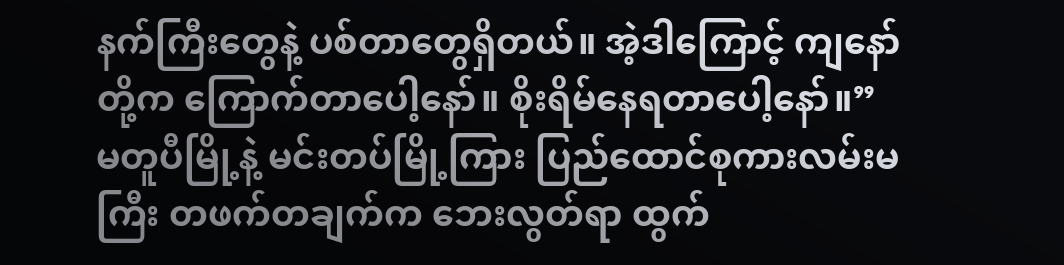နက်ကြီးတွေနဲ့ ပစ်တာတွေရှိတယ်။ အဲ့ဒါကြောင့် ကျနော်တို့က ကြောက်တာပေါ့နော်။ စိုးရိမ်နေရတာပေါ့နော်။”
မတူပီမြို့နဲ့ မင်းတပ်မြို့ကြား ပြည်ထောင်စုကားလမ်းမကြီး တဖက်တချက်က ဘေးလွတ်ရာ ထွက်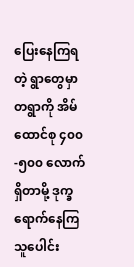ပြေးနေကြရတဲ့ ရွာတွေမှာ တရွာကို အိမ်ထောင်စု ၄၀၀-၅၀၀ လောက်ရှိတာမို့ ဒုက္ခရောက်နေကြသူပေါင်း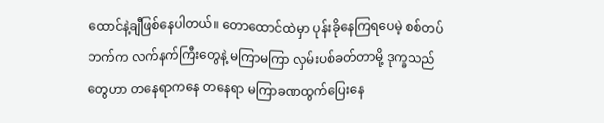ထောင်နဲ့ချီဖြစ်နေပါတယ်။ တောထောင်ထဲမှာ ပုန်းခိုနေကြရပေမဲ့ စစ်တပ်ဘက်က လက်နက်ကြီးတွေနဲ့ မကြာမကြာ လှမ်းပစ်ခတ်တာမို့ ဒုက္ခသည်တွေဟာ တနေရာကနေ တနေရာ မကြာခဏထွက်ပြေးနေ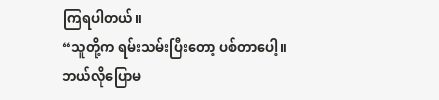ကြရပါတယ်။
“သူတို့က ရမ်းသမ်းပြီးတော့ ပစ်တာပေါ့။ ဘယ်လိုပြောမ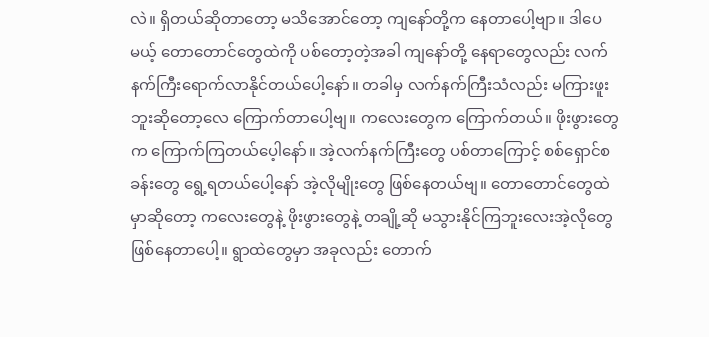လဲ။ ရှိတယ်ဆိုတာတော့ မသိအောင်တော့ ကျနော်တို့က နေတာပေါ့ဗျာ။ ဒါပေမယ့် တောတောင်တွေထဲကို ပစ်တော့တဲ့အခါ ကျနော်တို့ နေရာတွေလည်း လက်နက်ကြီးရောက်လာနိုင်တယ်ပေါ့နော်။ တခါမှ လက်နက်ကြီးသံလည်း မကြားဖူးဘူးဆိုတော့လေ ကြောက်တာပေါ့ဗျ။ ကလေးတွေက ကြောက်တယ်။ ဖိုးဖွားတွေက ကြောက်ကြတယ်ပေ့ါနော်။ အဲ့လက်နက်ကြီးတွေ ပစ်တာကြောင့် စစ်ရှောင်စခန်းတွေ ရွေ့ရတယ်ပေါ့နော် အဲ့လိုမျိုးတွေ ဖြစ်နေတယ်ဗျ။ တောတောင်တွေထဲမှာဆိုတော့ ကလေးတွေနဲ့ ဖိုးဖွားတွေနဲ့ တချို့ဆို မသွားနိုင်ကြဘူးလေးအဲ့လိုတွေ ဖြစ်နေတာပေါ့။ ရွာထဲတွေမှာ အခုလည်း တောက်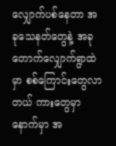လျှောက်ပစ်နေတာ အခုသေနတ်တွေနဲ့ အခုတောက်လျှောက်ရွာထဲမှာ စစ်ကြောင်းတွေလာတယ် ကားတွေမှာ နောက်မှာ အ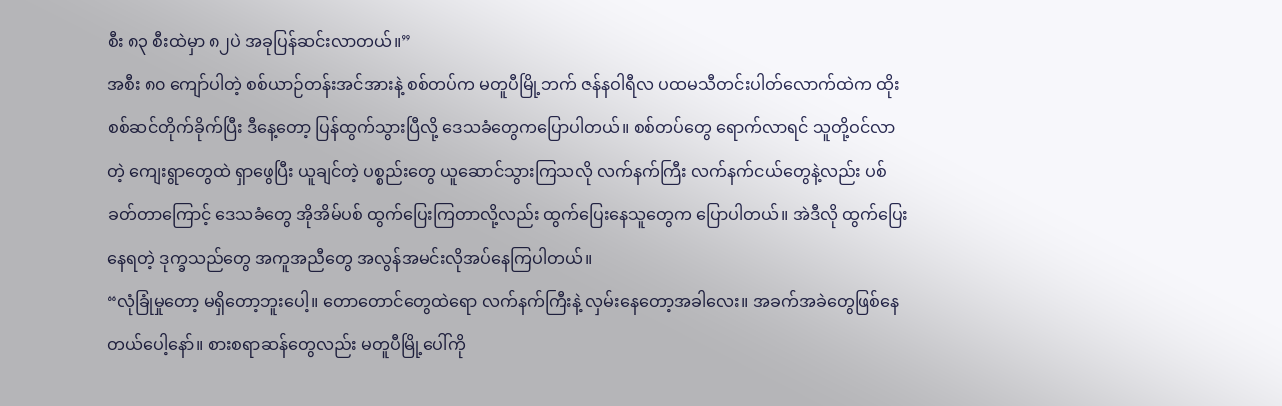စီး ၈၃ စီးထဲမှာ ၈၂ပဲ အခုပြန်ဆင်းလာတယ်။”
အစီး ၈၀ ကျော်ပါတဲ့ စစ်ယာဉ်တန်းအင်အားနဲ့ စစ်တပ်က မတူပီမြို့ဘက် ဇန်နဝါရီလ ပထမသီတင်းပါတ်လောက်ထဲက ထိုးစစ်ဆင်တိုက်ခိုက်ပြီး ဒီနေ့တော့ ပြန်ထွက်သွားပြီလို့ ဒေသခံတွေကပြောပါတယ်။ စစ်တပ်တွေ ရောက်လာရင် သူတို့ဝင်လာတဲ့ ကျေးရွာတွေထဲ ရှာဖွေပြီး ယူချင်တဲ့ ပစ္စည်းတွေ ယူဆောင်သွားကြသလို လက်နက်ကြီး လက်နက်ငယ်တွေနဲ့လည်း ပစ်ခတ်တာကြောင့် ဒေသခံတွေ အိုအိမ်ပစ် ထွက်ပြေးကြတာလို့လည်း ထွက်ပြေးနေသူတွေက ပြောပါတယ်။ အဲဒီလို ထွက်ပြေးနေရတဲ့ ဒုက္ခသည်တွေ အကူအညီတွေ အလွန်အမင်းလိုအပ်နေကြပါတယ်။
“လုံခြုံမှုတော့ မရှိတော့ဘူးပေါ့။ တောတောင်တွေထဲရော လက်နက်ကြီးနဲ့ လှမ်းနေတော့အခါလေး။ အခက်အခဲတွေဖြစ်နေတယ်ပေါ့နော်။ စားစရာဆန်တွေလည်း မတူပီမြို့ပေါ်ကို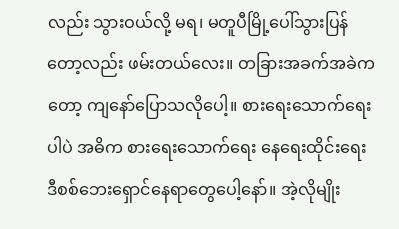လည်း သွားဝယ်လို့ မရ၊ မတူပီမြို့ပေါ်သွားပြန်တော့လည်း ဖမ်းတယ်လေး။ တခြားအခက်အခဲကတော့ ကျနော်ပြောသလိုပေါ့။ စားရေးသောက်ရေးပါပဲ အဓိက စားရေးသောက်ရေး နေရေးထိုင်းရေး ဒီစစ်ဘေးရှောင်နေရာတွေပေါ့နော်။ အဲ့လိုမျိုး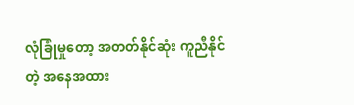လုံခြုံမှုတော့ အတတ်နိုင်ဆုံး ကူညီနိုင်တဲ့ အနေအထား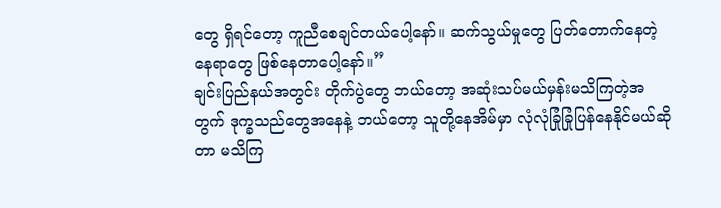တွေ ရှိရင်တော့ ကူညီစေချင်တယ်ပေါ့နော်။ ဆက်သွယ်မှုတွေ ပြတ်တောက်နေတဲ့ နေရာတွေ ဖြစ်နေတာပေါ့နော်။”
ချင်းပြည်နယ်အတွင်း တိုက်ပွဲတွေ ဘယ်တော့ အဆုံးသပ်မယ်မှန်းမသိကြတဲ့အတွက် ဒုက္ခသည်တွေအနေနဲ့ ဘယ်တော့ သူတို့နေအိမ်မှာ လုံလုံခြုံခြုံပြန်နေနိုင်မယ်ဆိုတာ မသိကြ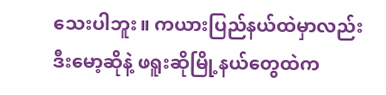သေးပါဘူး။ ကယားပြည်နယ်ထဲမှာလည်း ဒီးမော့ဆိုနဲ့ ဖရူးဆိုမြို့နယ်တွေထဲက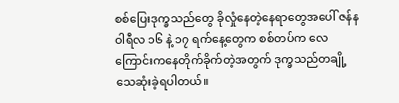စစ်ပြေးဒုက္ခသည်တွေ ခိုလှုံနေတဲ့နေရာတွေအပေါ် ဇန်နဝါရီလ ၁၆ နဲ့ ၁၇ ရက်နေ့တွေက စစ်တပ်က လေကြောင်းကနေတိုက်ခိုက်တဲ့အတွက် ဒုက္ခသည်တချို့ သေဆုံးခဲ့ရပါတယ်။